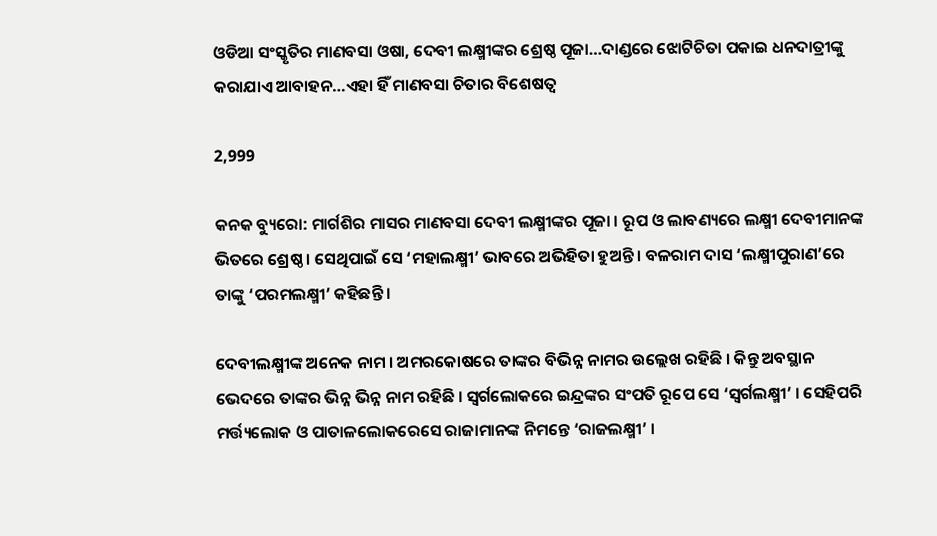ଓଡିଆ ସଂସ୍କୃତିର ମାଣବସା ଓଷା, ଦେବୀ ଲକ୍ଷ୍ମୀଙ୍କର ଶ୍ରେଷ୍ଠ ପୂଜା…ଦାଣ୍ଡରେ ଝୋଟିଚିତା ପକାଇ ଧନଦାତ୍ରୀଙ୍କୁ କରାଯାଏ ଆବାହନ…ଏହା ହିଁ ମାଣବସା ଚିତାର ବିଶେଷତ୍ୱ

2,999

କନକ ବ୍ୟୁରୋ: ମାର୍ଗଶିର ମାସର ମାଣବସା ଦେବୀ ଲକ୍ଷ୍ମୀଙ୍କର ପୂଜା । ରୂପ ଓ ଲାବଣ୍ୟରେ ଲକ୍ଷ୍ମୀ ଦେବୀମାନଙ୍କ ଭିତରେ ଶ୍ରେଷ୍ଠ । ସେଥିପାଇଁ ସେ ‘ମହାଲକ୍ଷ୍ମୀ’ ଭାବରେ ଅଭିହିତା ହୁଅନ୍ତି । ବଳରାମ ଦାସ ‘ଲକ୍ଷ୍ମୀପୁରାଣ’ରେ ତାଙ୍କୁ ‘ପରମଲକ୍ଷ୍ମୀ’ କହିଛନ୍ତି ।

ଦେବୀଲକ୍ଷ୍ମୀଙ୍କ ଅନେକ ନାମ । ଅମରକୋଷରେ ତାଙ୍କର ବିଭିନ୍ନ ନାମର ଉଲ୍ଲେଖ ରହିଛି । କିନ୍ତୁ ଅବସ୍ଥାନ ଭେଦରେ ତାଙ୍କର ଭିନ୍ନ ଭିନ୍ନ ନାମ ରହିଛି । ସ୍ୱର୍ଗଲୋକରେ ଇନ୍ଦ୍ରଙ୍କର ସଂପତି ରୂପେ ସେ ‘ସ୍ୱର୍ଗଲକ୍ଷ୍ମୀ’ । ସେହିପରି ମର୍ତ୍ତ୍ୟଲୋକ ଓ ପାତାଳଲୋକରେସେ ରାଜାମାନଙ୍କ ନିମନ୍ତେ ‘ରାଜଲକ୍ଷ୍ମୀ’ ।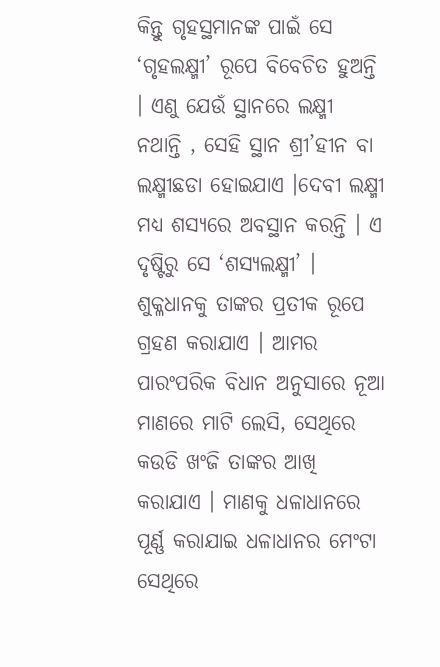କିନ୍ତୁ ଗୃହସ୍ଥମାନଙ୍କ ପାଇଁ ସେ ‘ଗୃହଲକ୍ଷ୍ମୀ’ ରୂପେ ବିବେଚିତ ହୁଅନ୍ତି । ଏଣୁ ଯେଉଁ ସ୍ଥାନରେ ଲକ୍ଷ୍ମୀ ନଥାନ୍ତି , ସେହି ସ୍ଥାନ ଶ୍ରୀ’ହୀନ ବା ଲକ୍ଷ୍ମୀଛଡା ହୋଇଯାଏ ।ଦେବୀ ଲକ୍ଷ୍ମୀ ମଧ୍ୟ ଶସ୍ୟରେ ଅବସ୍ଥାନ କରନ୍ତି । ଏ ଦୃଷ୍ଟିରୁ ସେ ‘ଶସ୍ୟଲକ୍ଷ୍ମୀ’ । ଶୁକ୍ଳଧାନକୁ ତାଙ୍କର ପ୍ରତୀକ ରୂପେ ଗ୍ରହଣ କରାଯାଏ । ଆମର ପାରଂପରିକ ବିଧାନ ଅନୁସାରେ ନୂଆ ମାଣରେ ମାଟି ଲେସି, ସେଥିରେ କଉଡି ଖଂଜି ତାଙ୍କର ଆଖି କରାଯାଏ । ମାଣକୁ ଧଳାଧାନରେ ପୂର୍ଣ୍ଣ କରାଯାଇ ଧଳାଧାନର ମେଂଟା ସେଥିରେ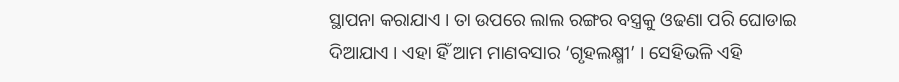ସ୍ଥାପନା କରାଯାଏ । ତା ଉପରେ ଲାଲ ରଙ୍ଗର ବସ୍ତ୍ରକୁ ଓଢଣା ପରି ଘୋଡାଇ ଦିଆଯାଏ । ଏହା ହିଁ ଆମ ମାଣବସାର ‘ଗୃହଲକ୍ଷ୍ମୀ’ । ସେହିଭଳି ଏହି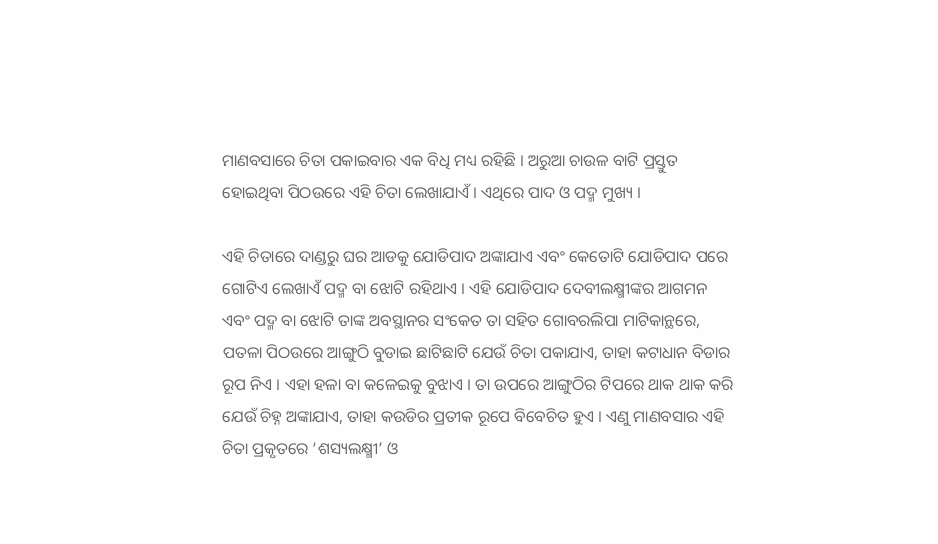ମାଣବସାରେ ଚିତା ପକାଇବାର ଏକ ବିଧି ମଧ୍ୟ ରହିଛି । ଅରୁଆ ଚାଉଳ ବାଟି ପ୍ରସ୍ତୁତ ହୋଇଥିବା ପିଠଉରେ ଏହି ଚିତା ଲେଖାଯାଏଁ । ଏଥିରେ ପାଦ ଓ ପଦ୍ମ ମୁଖ୍ୟ ।

ଏହି ଚିତାରେ ଦାଣ୍ଡରୁ ଘର ଆଡକୁ ଯୋଡିପାଦ ଅଙ୍କାଯାଏ ଏବଂ କେତୋଟି ଯୋଡିପାଦ ପରେ ଗୋଟିଏ ଲେଖାଏଁ ପଦ୍ମ ବା ଝୋଟି ରହିଥାଏ । ଏହି ଯୋଡିପାଦ ଦେବୀଲକ୍ଷ୍ମୀଙ୍କର ଆଗମନ ଏବଂ ପଦ୍ମ ବା ଝୋଟି ତାଙ୍କ ଅବସ୍ଥାନର ସଂକେତ ତା ସହିତ ଗୋବରଲିପା ମାଟିକାନ୍ଥରେ, ପତଳା ପିଠଉରେ ଆଙ୍ଗୁଠି ବୁଡାଇ ଛାଟିଛାଟି ଯେଉଁ ଚିତା ପକାଯାଏ, ତାହା କଟାଧାନ ବିଡାର ରୂପ ନିଏ । ଏହା ହଳା ବା କଳେଇକୁ ବୁଝାଏ । ତା ଉପରେ ଆଙ୍ଗୁଠିର ଟିପରେ ଥାକ ଥାକ କରି ଯେଉଁ ଚିହ୍ନ ଅଙ୍କାଯାଏ, ତାହା କଉଡିର ପ୍ରତୀକ ରୂପେ ବିବେଚିତ ହୁଏ । ଏଣୁ ମାଣବସାର ଏହି ଚିତା ପ୍ରକୃତରେ ‘ଶସ୍ୟଲକ୍ଷ୍ମୀ’ ଓ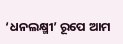‘ଧନଲକ୍ଷ୍ମୀ’ ରୂପେ ଆମ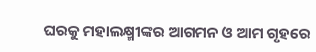ଘରକୁ ମହାଲକ୍ଷ୍ମୀଙ୍କର ଆଗମନ ଓ ଆମ ଗୃହରେ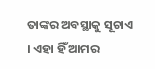ତାଙ୍କର ଅବସ୍ଥାକୁ ସୂଚାଏ । ଏହା ହିଁ ଆମର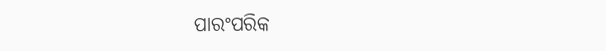ପାରଂପରିକ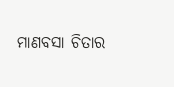ମାଣବସା ଚିତାର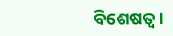ବିଶେଷତ୍ୱ ।